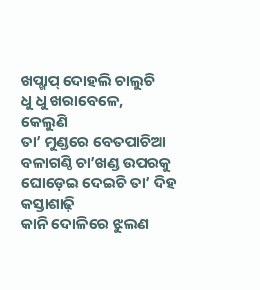ଖପ୍ଖାପ୍ ଦୋହଲି ଚାଲୁଚି
ଧୁ ଧୁ ଖରାବେଳେ,
କେଲୁଣି
ତା’ ମୁଣ୍ଡରେ ବେତପାଚିଆ
ବଳାଗଣ୍ଠି ଚା’ଖଣ୍ଡ ଉପରକୁ
ଘୋଡ଼େଇ ଦେଇଚି ତା’ ଦିହ
କସ୍ତାଶାଢ଼ି
କାନି ଦୋଳିରେ ଝୁଲଣ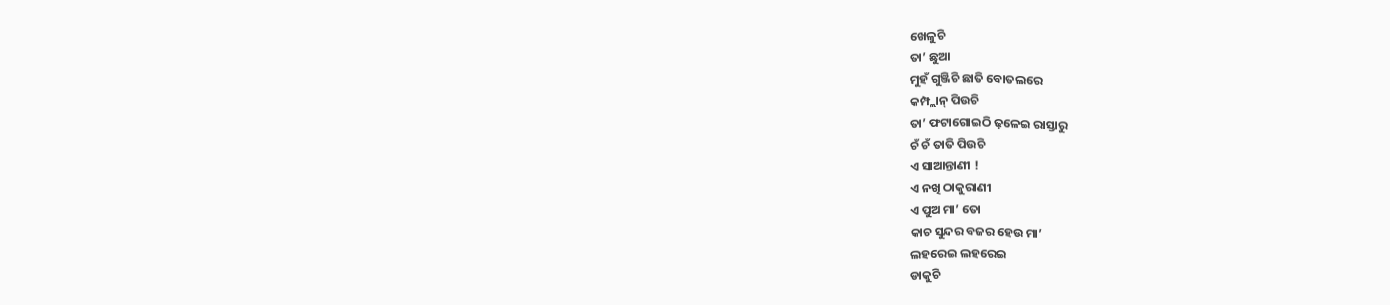ଖେଳୁଚି
ତା’ ଛୁଆ
ମୁହଁ ଗୁଞ୍ଜିଚି ଛାତି ବୋତଲରେ
କମ୍ପ୍ଲାନ୍ ପିଉଚି
ତା’ ଫଟାଗୋଇଠି ଢ଼ଳେଇ ରାସ୍ତାରୁ
ଚଁ ଚଁ ତାତି ପିଉଚି
ଏ ସାଆନ୍ତାଣୀ !
ଏ ନଖି ଠାକୁରାଣୀ
ଏ ପୁଅ ମା’ ତୋ
କାଚ ସୁନ୍ଦର ବଜର ହେଉ ମା’
ଲହରେଇ ଲହରେଇ
ଡାକୁଚି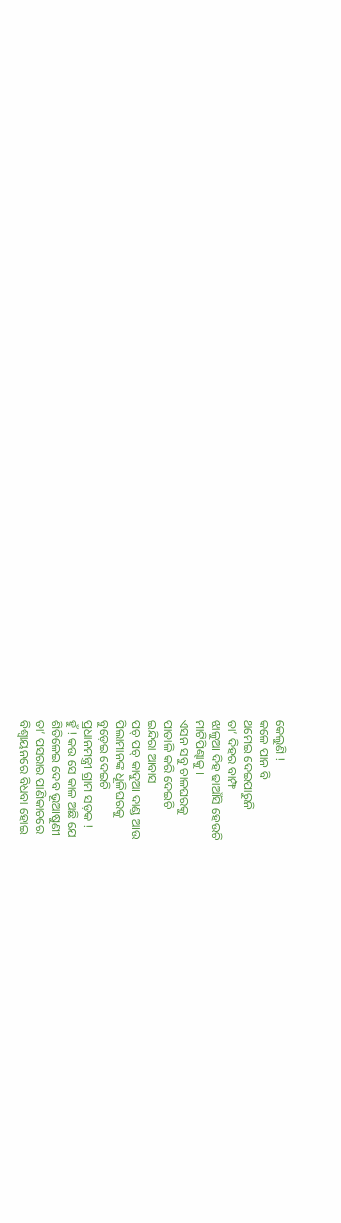କେଲୁଣି !
କଳେ ପାନ ବି
ଥମେଇ ଦେଇପାରୁନି
ତା’ ଦିହର ବାମ୍ଫ
ଝାଳୁଆ ଦିହ ଢାଆଁସି ହେଉଚି
ମାଟିପିଣ୍ଢାକୁ ।
ଏସନ ସବୁ ଚାଳଘରକୁ
ପାତାଳି କରି ଦେଇଚି
ଇନ୍ଦିରା ଆବାସ
ପଚ୍ ପଚ୍ କାଦୁଆ ଦାଣ୍ଡ ଆଉ
ପିଲାମାନଙ୍କ ଧୂଳିଘରକୁ
ବୁଡ଼େଇ ଦେଇଚି
ପ୍ରଧାନମନ୍ତ୍ରୀ ଗ୍ରାମ ସଡ଼କ !
ହୁଁ ! କଉ ସେ କାଳ ଅଛି ଯେ
ଶିତିଳେଇ ଦେବ ଭୂଆଷୁଣୀ
ତା’ ପସରାର ପାଣିକାଚରେ
ବିଶ୍ୱାୟନରେ ବିଧବା ହୋଇ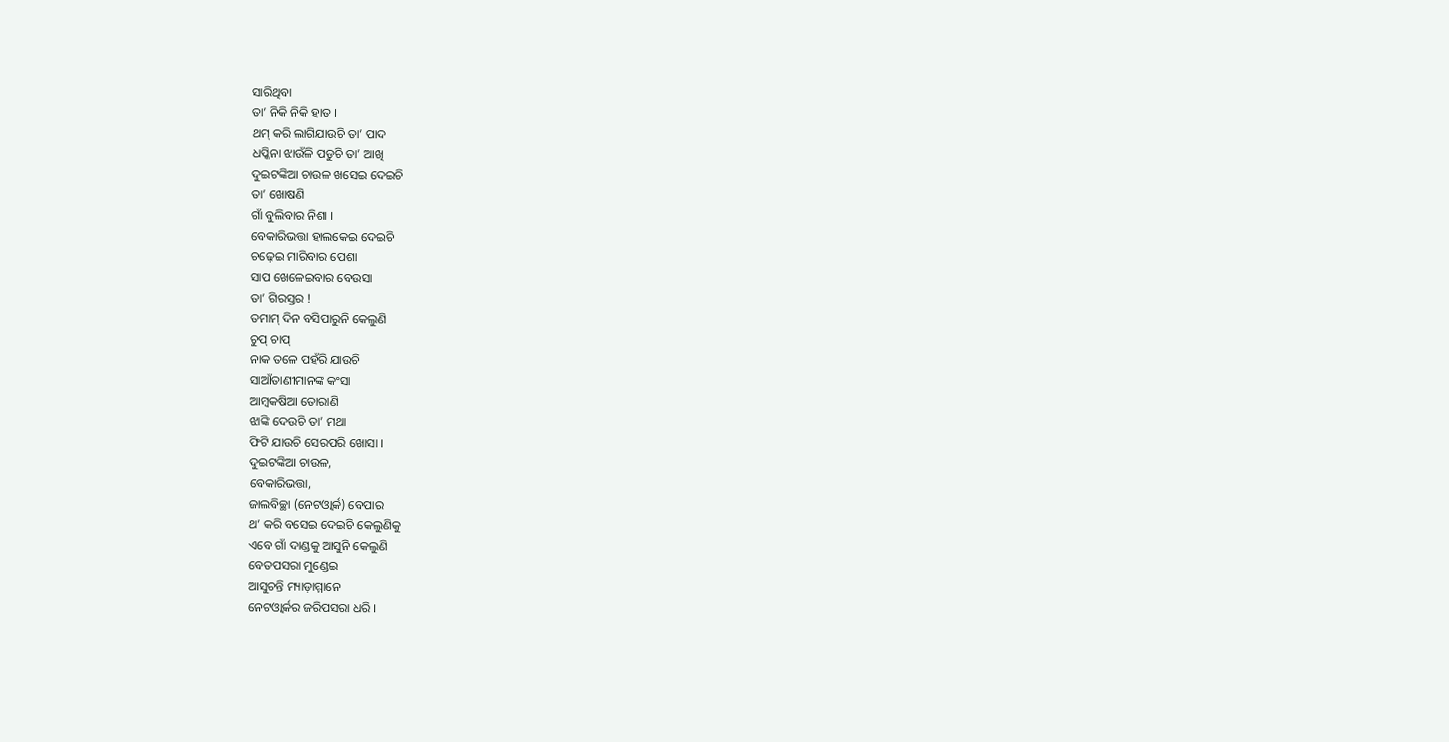ସାରିଥିବା
ତା’ ନିକି ନିକି ହାତ ।
ଥମ୍ କରି ଲାଗିଯାଉଚି ତା’ ପାଦ
ଧପ୍କିନା ଝାଉଁଳି ପଡୁଚି ତା’ ଆଖି
ଦୁଇଟଙ୍କିଆ ଚାଉଳ ଖସେଇ ଦେଇଚି
ତା’ ଖୋଷଣି
ଗାଁ ବୁଲିବାର ନିଶା ।
ବେକାରିଭତ୍ତା ହାଲକେଇ ଦେଇଚି
ଚଢ଼େଇ ମାରିବାର ପେଶା
ସାପ ଖେଳେଇବାର ବେଉସା
ତା’ ଗିରସ୍ତର !
ତମାମ୍ ଦିନ ବସିପାରୁନି କେଲୁଣି
ଚୁପ୍ ଚାପ୍
ନାକ ତଳେ ପହଁରି ଯାଉଚି
ସାଆଁତାଣୀମାନଙ୍କ କଂସା
ଆମ୍ୱକଷିଆ ତୋରାଣି
ଝାଙ୍କି ଦେଉଚି ତା’ ମଥା
ଫିଟି ଯାଉଚି ସେରପରି ଖୋସା ।
ଦୁଇଟଙ୍କିଆ ଚାଉଳ,
ବେକାରିଭତ୍ତା,
ଜାଲବିଚ୍ଛା (ନେଟଓ୍ୱାର୍କ) ବେପାର
ଥ’ କରି ବସେଇ ଦେଇଚି କେଲୁଣିକୁ
ଏବେ ଗାଁ ଦାଣ୍ଡକୁ ଆସୁନି କେଲୁଣି
ବେତପସରା ମୁଣ୍ଡେଇ
ଆସୁଚନ୍ତି ମ୍ୟାଡ଼ାମ୍ମାନେ
ନେଟଓ୍ୱାର୍କର ଜରିପସରା ଧରି ।